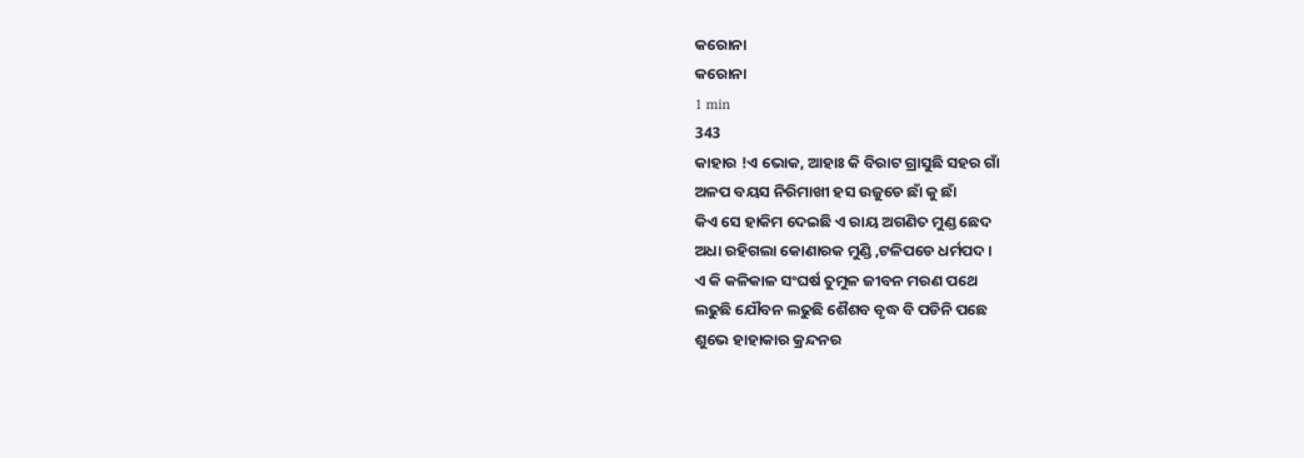କରୋନା
କରୋନା
1 min
343
କାହାର !ଏ ଭୋକ, ଆହାଃ କି ବିରାଟ ଗ୍ରାସୁଛି ସହର ଗାଁ
ଅଳପ ବୟସ ନିରିମାଖୀ ହସ ଉଜୁଡେ ଛାଁ କୁ ଛାଁ
କିଏ ସେ ହାକିମ ଦେଇଛି ଏ ରାୟ ଅଗଣିତ ମୁଣ୍ଡ ଛେଦ
ଅଧା ରହିଗଲା କୋଣାରକ ମୁଣ୍ଡି ,ଟଳିପଡେ ଧର୍ମପଦ ।
ଏ କି କଳିକାଳ ସଂଘର୍ଷ ତୁମୁଳ ଜୀବନ ମରଣ ପଥେ
ଲଢୁଛି ଯୌବନ ଲଢୁଛି ଶୈଶବ ବୃଦ୍ଧ ବି ପଡିନି ପଛେ
ଶୁଭେ ହାହାକାର କ୍ରନ୍ଦନର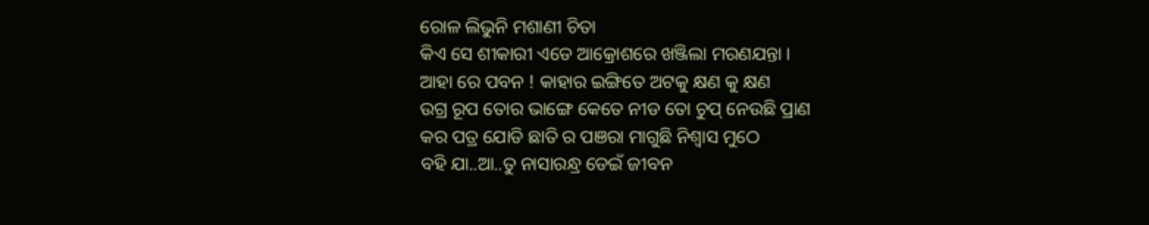ରୋଳ ଲିଭୁନି ମଶାଣୀ ଚିତା
କିଏ ସେ ଶୀକାରୀ ଏଡେ ଆକ୍ରୋଶରେ ଖଞ୍ଜିଲା ମରଣଯନ୍ତା ।
ଆହା ରେ ପବନ ! କାହାର ଇଙ୍ଗିତେ ଅଟକୁ କ୍ଷଣ କୁ କ୍ଷଣ
ଉଗ୍ର ରୂପ ତୋର ଭାଙ୍ଗେ କେତେ ନୀଡ ତୋ ଚୁପ୍ ନେଉଛି ପ୍ରାଣ
କର ପତ୍ର ଯୋଡି ଛାତି ର ପଞରା ମାଗୁଛି ନିଶ୍ବାସ ମୁଠେ
ବହି ଯା..ଆ..ତୁ ନାସାରନ୍ଧ୍ର ଡେଇଁ ଜୀବନ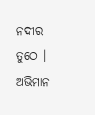ନଦୀର ତୁଠେ ।
ଅଭିମାନ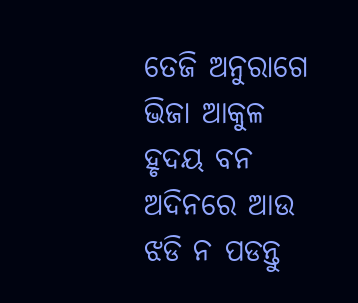ତେଜି ଅନୁରାଗେ ଭିଜା ଆକୁଳ ହୃଦୟ ବନ
ଅଦିନରେ ଆଉ ଝଡି ନ ପଡନ୍ତୁ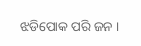ଝଡିପୋକ ପରି ଜନ ।